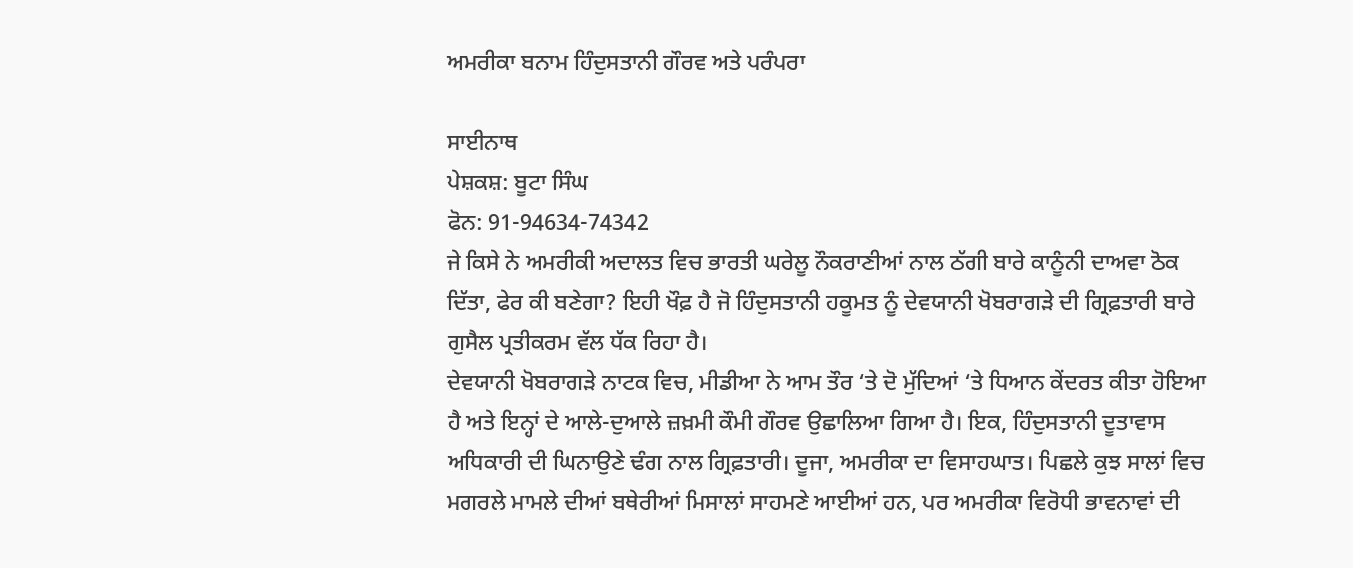ਅਮਰੀਕਾ ਬਨਾਮ ਹਿੰਦੁਸਤਾਨੀ ਗੌਰਵ ਅਤੇ ਪਰੰਪਰਾ

ਸਾਈਨਾਥ
ਪੇਸ਼ਕਸ਼: ਬੂਟਾ ਸਿੰਘ
ਫੋਨ: 91-94634-74342
ਜੇ ਕਿਸੇ ਨੇ ਅਮਰੀਕੀ ਅਦਾਲਤ ਵਿਚ ਭਾਰਤੀ ਘਰੇਲੂ ਨੌਕਰਾਣੀਆਂ ਨਾਲ ਠੱਗੀ ਬਾਰੇ ਕਾਨੂੰਨੀ ਦਾਅਵਾ ਠੋਕ ਦਿੱਤਾ, ਫੇਰ ਕੀ ਬਣੇਗਾ? ਇਹੀ ਖੌਫ਼ ਹੈ ਜੋ ਹਿੰਦੁਸਤਾਨੀ ਹਕੂਮਤ ਨੂੰ ਦੇਵਯਾਨੀ ਖੋਬਰਾਗੜੇ ਦੀ ਗ੍ਰਿਫ਼ਤਾਰੀ ਬਾਰੇ ਗੁਸੈਲ ਪ੍ਰਤੀਕਰਮ ਵੱਲ ਧੱਕ ਰਿਹਾ ਹੈ।
ਦੇਵਯਾਨੀ ਖੋਬਰਾਗੜੇ ਨਾਟਕ ਵਿਚ, ਮੀਡੀਆ ਨੇ ਆਮ ਤੌਰ ‘ਤੇ ਦੋ ਮੁੱਦਿਆਂ ‘ਤੇ ਧਿਆਨ ਕੇਂਦਰਤ ਕੀਤਾ ਹੋਇਆ ਹੈ ਅਤੇ ਇਨ੍ਹਾਂ ਦੇ ਆਲੇ-ਦੁਆਲੇ ਜ਼ਖ਼ਮੀ ਕੌਮੀ ਗੌਰਵ ਉਛਾਲਿਆ ਗਿਆ ਹੈ। ਇਕ, ਹਿੰਦੁਸਤਾਨੀ ਦੂਤਾਵਾਸ ਅਧਿਕਾਰੀ ਦੀ ਘਿਨਾਉਣੇ ਢੰਗ ਨਾਲ ਗ੍ਰਿਫ਼ਤਾਰੀ। ਦੂਜਾ, ਅਮਰੀਕਾ ਦਾ ਵਿਸਾਹਘਾਤ। ਪਿਛਲੇ ਕੁਝ ਸਾਲਾਂ ਵਿਚ ਮਗਰਲੇ ਮਾਮਲੇ ਦੀਆਂ ਬਥੇਰੀਆਂ ਮਿਸਾਲਾਂ ਸਾਹਮਣੇ ਆਈਆਂ ਹਨ, ਪਰ ਅਮਰੀਕਾ ਵਿਰੋਧੀ ਭਾਵਨਾਵਾਂ ਦੀ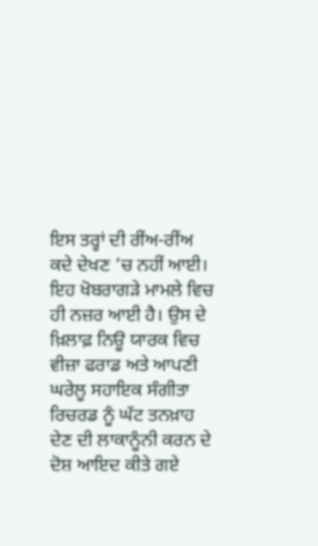ਇਸ ਤਰ੍ਹਾਂ ਦੀ ਰੀਂਅ-ਰੀਂਅ ਕਦੇ ਦੇਖਣ ‘ਚ ਨਹੀਂ ਆਈ। ਇਹ ਖੋਬਰਾਗੜੇ ਮਾਮਲੇ ਵਿਚ ਹੀ ਨਜ਼ਰ ਆਈ ਹੈ। ਉਸ ਦੇ ਖ਼ਿਲਾਫ਼ ਨਿਊ ਯਾਰਕ ਵਿਚ ਵੀਜ਼ਾ ਫਰਾਡ ਅਤੇ ਆਪਣੀ ਘਰੇਲੂ ਸਹਾਇਕ ਸੰਗੀਤਾ ਰਿਚਰਡ ਨੂੰ ਘੱਟ ਤਨਖ਼ਾਹ ਦੇਣ ਦੀ ਲਾਕਾਨੂੰਨੀ ਕਰਨ ਦੇ ਦੋਸ਼ ਆਇਦ ਕੀਤੇ ਗਏ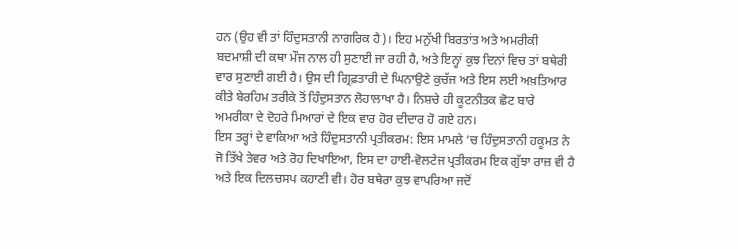ਹਨ (ਉਹ ਵੀ ਤਾਂ ਹਿੰਦੁਸਤਾਨੀ ਨਾਗਰਿਕ ਹੈ)। ਇਹ ਮਨੁੱਖੀ ਬਿਰਤਾਂਤ ਅਤੇ ਅਮਰੀਕੀ ਬਦਮਾਸ਼ੀ ਦੀ ਕਥਾ ਮੌਜ ਨਾਲ ਹੀ ਸੁਣਾਈ ਜਾ ਰਹੀ ਹੈ, ਅਤੇ ਇਨ੍ਹਾਂ ਕੁਝ ਦਿਨਾਂ ਵਿਚ ਤਾਂ ਬਥੇਰੀ ਵਾਰ ਸੁਣਾਈ ਗਈ ਹੈ। ਉਸ ਦੀ ਗ੍ਰਿਫ਼ਤਾਰੀ ਦੇ ਘਿਨਾਉਣੇ ਕੁਚੱਜ ਅਤੇ ਇਸ ਲਈ ਅਖ਼ਤਿਆਰ ਕੀਤੇ ਬੇਰਹਿਮ ਤਰੀਕੇ ਤੋਂ ਹਿੰਦੁਸਤਾਨ ਲੋਹਾਲਾਖਾ ਹੈ। ਨਿਸ਼ਚੇ ਹੀ ਕੂਟਨੀਤਕ ਛੋਟ ਬਾਰੇ ਅਮਰੀਕਾ ਦੇ ਦੋਹਰੇ ਮਿਆਰਾਂ ਦੇ ਇਕ ਵਾਰ ਹੋਰ ਦੀਦਾਰ ਹੋ ਗਏ ਹਨ।
ਇਸ ਤਰ੍ਹਾਂ ਦੇ ਵਾਕਿਆ ਅਤੇ ਹਿੰਦੁਸਤਾਨੀ ਪ੍ਰਤੀਕਰਮ: ਇਸ ਮਾਮਲੇ ‘ਚ ਹਿੰਦੁਸਤਾਨੀ ਹਕੂਮਤ ਨੇ ਜੋ ਤਿੱਖੇ ਤੇਵਰ ਅਤੇ ਰੋਹ ਦਿਖਾਇਆ, ਇਸ ਦਾ ਹਾਈ-ਵੋਲਟੇਜ ਪ੍ਰਤੀਕਰਮ ਇਕ ਗੁੱਝਾ ਰਾਜ਼ ਵੀ ਹੈ ਅਤੇ ਇਕ ਦਿਲਚਸਪ ਕਹਾਣੀ ਵੀ। ਹੋਰ ਬਥੇਰਾ ਕੁਝ ਵਾਪਰਿਆ ਜਦੋਂ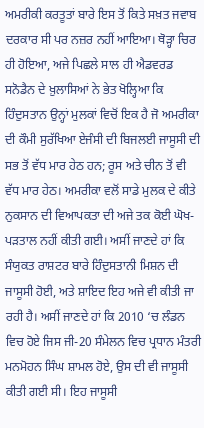ਅਮਰੀਕੀ ਕਰਤੂਤਾਂ ਬਾਰੇ ਇਸ ਤੋਂ ਕਿਤੇ ਸਖ਼ਤ ਜਵਾਬ ਦਰਕਾਰ ਸੀ ਪਰ ਨਜ਼ਰ ਨਹੀਂ ਆਇਆ। ਥੋੜ੍ਹਾ ਚਿਰ ਹੀ ਹੋਇਆ, ਅਜੇ ਪਿਛਲੇ ਸਾਲ ਹੀ ਐਡਵਰਡ ਸਨੋਡੈਨ ਦੇ ਖ਼ੁਲਾਸਿਆਂ ਨੇ ਭੇਤ ਖੋਲ੍ਹਿਆ ਕਿ ਹਿੰਦੁਸਤਾਨ ਉਨ੍ਹਾਂ ਮੁਲਕਾਂ ਵਿਚੋਂ ਇਕ ਹੈ ਜੋ ਅਮਰੀਕਾ ਦੀ ਕੌਮੀ ਸੁਰੱਖਿਆ ਏਜੰਸੀ ਦੀ ਬਿਜਲਈ ਜਾਸੂਸੀ ਦੀ ਸਭ ਤੋਂ ਵੱਧ ਮਾਰ ਹੇਠ ਹਨ; ਰੂਸ ਅਤੇ ਚੀਨ ਤੋਂ ਵੀ ਵੱਧ ਮਾਰ ਹੇਠ। ਅਮਰੀਕਾ ਵਲੋਂ ਸਾਡੇ ਮੁਲਕ ਦੇ ਕੀਤੇ ਨੁਕਸਾਨ ਦੀ ਵਿਆਪਕਤਾ ਦੀ ਅਜੇ ਤਕ ਕੋਈ ਘੋਖ-ਪੜਤਾਲ ਨਹੀਂ ਕੀਤੀ ਗਈ। ਅਸੀਂ ਜਾਣਦੇ ਹਾਂ ਕਿ ਸੰਯੁਕਤ ਰਾਸ਼ਟਰ ਬਾਰੇ ਹਿੰਦੁਸਤਾਨੀ ਮਿਸ਼ਨ ਦੀ ਜਾਸੂਸੀ ਹੋਈ, ਅਤੇ ਸ਼ਾਇਦ ਇਹ ਅਜੇ ਵੀ ਕੀਤੀ ਜਾ ਰਹੀ ਹੈ। ਅਸੀਂ ਜਾਣਦੇ ਹਾਂ ਕਿ 2010 ‘ਚ ਲੰਡਨ ਵਿਚ ਹੋਏ ਜਿਸ ਜੀ-20 ਸੰਮੇਲਨ ਵਿਚ ਪ੍ਰਧਾਨ ਮੰਤਰੀ ਮਨਮੋਹਨ ਸਿੰਘ ਸ਼ਾਮਲ ਹੋਏ, ਉਸ ਦੀ ਵੀ ਜਾਸੂਸੀ ਕੀਤੀ ਗਈ ਸੀ। ਇਹ ਜਾਸੂਸੀ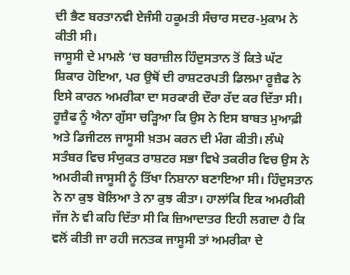ਦੀ ਭੈਣ ਬਰਤਾਨਵੀ ਏਜੰਸੀ ਹਕੂਮਤੀ ਸੰਚਾਰ ਸਦਰ-ਮੁਕਾਮ ਨੇ ਕੀਤੀ ਸੀ।
ਜਾਸੂਸੀ ਦੇ ਮਾਮਲੇ ‘ਚ ਬਰਾਜ਼ੀਲ ਹਿੰਦੁਸਤਾਨ ਤੋਂ ਕਿਤੇ ਘੱਟ ਸ਼ਿਕਾਰ ਹੋਇਆ, ਪਰ ਉਥੋਂ ਦੀ ਰਾਸ਼ਟਰਪਤੀ ਡਿਲਮਾ ਰੂਜ਼ੈਫ ਨੇ ਇਸੇ ਕਾਰਨ ਅਮਰੀਕਾ ਦਾ ਸਰਕਾਰੀ ਦੌਰਾ ਰੱਦ ਕਰ ਦਿੱਤਾ ਸੀ। ਰੂਜ਼ੈਫ ਨੂੰ ਐਨਾ ਗੁੱਸਾ ਚੜ੍ਹਿਆ ਕਿ ਉਸ ਨੇ ਇਸ ਬਾਬਤ ਮੁਆਫ਼ੀ ਅਤੇ ਡਿਜੀਟਲ ਜਾਸੂਸੀ ਖ਼ਤਮ ਕਰਨ ਦੀ ਮੰਗ ਕੀਤੀ। ਲੰਘੇ ਸਤੰਬਰ ਵਿਚ ਸੰਯੁਕਤ ਰਾਸ਼ਟਰ ਸਭਾ ਵਿਖੇ ਤਕਰੀਰ ਵਿਚ ਉਸ ਨੇ ਅਮਰੀਕੀ ਜਾਸੂਸੀ ਨੂੰ ਤਿੱਖਾ ਨਿਸ਼ਾਨਾ ਬਣਾਇਆ ਸੀ। ਹਿੰਦੁਸਤਾਨ ਨੇ ਨਾ ਕੁਝ ਬੋਲਿਆ ਤੇ ਨਾ ਕੁਝ ਕੀਤਾ। ਹਾਲਾਂਕਿ ਇਕ ਅਮਰੀਕੀ ਜੱਜ ਨੇ ਵੀ ਕਹਿ ਦਿੱਤਾ ਸੀ ਕਿ ਜ਼ਿਆਦਾਤਰ ਇਹੀ ਲਗਦਾ ਹੈ ਕਿ ਵਲੋਂ ਕੀਤੀ ਜਾ ਰਹੀ ਜਨਤਕ ਜਾਸੂਸੀ ਤਾਂ ਅਮਰੀਕਾ ਦੇ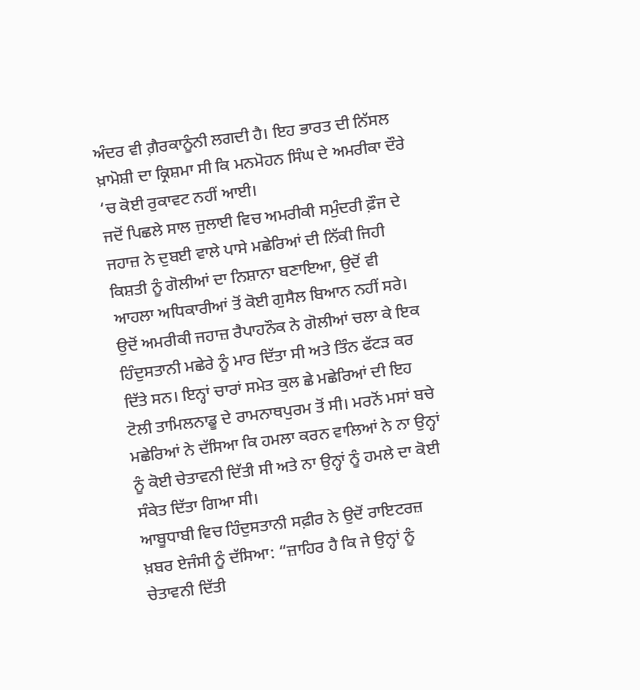ਅੰਦਰ ਵੀ ਗ਼ੈਰਕਾਨੂੰਨੀ ਲਗਦੀ ਹੈ। ਇਹ ਭਾਰਤ ਦੀ ਨਿੱਸਲ ਖ਼ਾਮੋਸ਼ੀ ਦਾ ਕ੍ਰਿਸ਼ਮਾ ਸੀ ਕਿ ਮਨਮੋਹਨ ਸਿੰਘ ਦੇ ਅਮਰੀਕਾ ਦੌਰੇ ‘ਚ ਕੋਈ ਰੁਕਾਵਟ ਨਹੀਂ ਆਈ।
ਜਦੋਂ ਪਿਛਲੇ ਸਾਲ ਜੁਲਾਈ ਵਿਚ ਅਮਰੀਕੀ ਸਮੁੰਦਰੀ ਫ਼ੌਜ ਦੇ ਜਹਾਜ਼ ਨੇ ਦੁਬਈ ਵਾਲੇ ਪਾਸੇ ਮਛੇਰਿਆਂ ਦੀ ਨਿੱਕੀ ਜਿਹੀ ਕਿਸ਼ਤੀ ਨੂੰ ਗੋਲੀਆਂ ਦਾ ਨਿਸ਼ਾਨਾ ਬਣਾਇਆ, ਉਦੋਂ ਵੀ ਆਹਲਾ ਅਧਿਕਾਰੀਆਂ ਤੋਂ ਕੋਈ ਗੁਸੈਲ ਬਿਆਨ ਨਹੀਂ ਸਰੇ। ਉਦੋਂ ਅਮਰੀਕੀ ਜਹਾਜ਼ ਰੈਪਾਹਨੌਕ ਨੇ ਗੋਲੀਆਂ ਚਲਾ ਕੇ ਇਕ ਹਿੰਦੁਸਤਾਨੀ ਮਛੇਰੇ ਨੂੰ ਮਾਰ ਦਿੱਤਾ ਸੀ ਅਤੇ ਤਿੰਨ ਫੱਟੜ ਕਰ ਦਿੱਤੇ ਸਨ। ਇਨ੍ਹਾਂ ਚਾਰਾਂ ਸਮੇਤ ਕੁਲ ਛੇ ਮਛੇਰਿਆਂ ਦੀ ਇਹ ਟੋਲੀ ਤਾਮਿਲਨਾਡੂ ਦੇ ਰਾਮਨਾਥਪੁਰਮ ਤੋਂ ਸੀ। ਮਰਨੋਂ ਮਸਾਂ ਬਚੇ ਮਛੇਰਿਆਂ ਨੇ ਦੱਸਿਆ ਕਿ ਹਮਲਾ ਕਰਨ ਵਾਲਿਆਂ ਨੇ ਨਾ ਉਨ੍ਹਾਂ ਨੂੰ ਕੋਈ ਚੇਤਾਵਨੀ ਦਿੱਤੀ ਸੀ ਅਤੇ ਨਾ ਉਨ੍ਹਾਂ ਨੂੰ ਹਮਲੇ ਦਾ ਕੋਈ ਸੰਕੇਤ ਦਿੱਤਾ ਗਿਆ ਸੀ।
ਆਬੂਧਾਬੀ ਵਿਚ ਹਿੰਦੁਸਤਾਨੀ ਸਫ਼ੀਰ ਨੇ ਉਦੋਂ ਰਾਇਟਰਜ਼ ਖ਼ਬਰ ਏਜੰਸੀ ਨੂੰ ਦੱਸਿਆ: “ਜ਼ਾਹਿਰ ਹੈ ਕਿ ਜੇ ਉਨ੍ਹਾਂ ਨੂੰ ਚੇਤਾਵਨੀ ਦਿੱਤੀ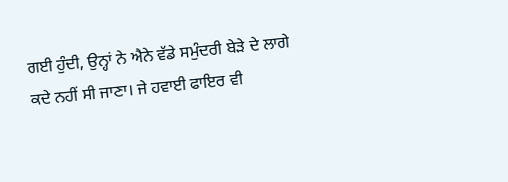ਗਈ ਹੁੰਦੀ, ਉਨ੍ਹਾਂ ਨੇ ਐਨੇ ਵੱਡੇ ਸਮੁੰਦਰੀ ਬੇੜੇ ਦੇ ਲਾਗੇ ਕਦੇ ਨਹੀਂ ਸੀ ਜਾਣਾ। ਜੇ ਹਵਾਈ ਫਾਇਰ ਵੀ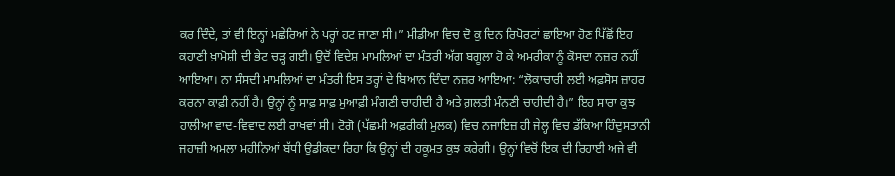ਕਰ ਦਿੰਦੇ, ਤਾਂ ਵੀ ਇਨ੍ਹਾਂ ਮਛੇਰਿਆਂ ਨੇ ਪਰ੍ਹਾਂ ਹਟ ਜਾਣਾ ਸੀ।” ਮੀਡੀਆ ਵਿਚ ਦੋ ਕੁ ਦਿਨ ਰਿਪੋਰਟਾਂ ਛਾਇਆ ਹੋਣ ਪਿੱਛੋਂ ਇਹ ਕਹਾਣੀ ਖ਼ਾਮੋਸ਼ੀ ਦੀ ਭੇਟ ਚੜ੍ਹ ਗਈ। ਉਦੋਂ ਵਿਦੇਸ਼ ਮਾਮਲਿਆਂ ਦਾ ਮੰਤਰੀ ਅੱਗ ਬਗੂਲਾ ਹੋ ਕੇ ਅਮਰੀਕਾ ਨੂੰ ਕੋਸਦਾ ਨਜ਼ਰ ਨਹੀਂ ਆਇਆ। ਨਾ ਸੰਸਦੀ ਮਾਮਲਿਆਂ ਦਾ ਮੰਤਰੀ ਇਸ ਤਰ੍ਹਾਂ ਦੇ ਬਿਆਨ ਦਿੰਦਾ ਨਜ਼ਰ ਆਇਆ: “ਲੋਕਾਚਾਰੀ ਲਈ ਅਫ਼ਸੋਸ ਜ਼ਾਹਰ ਕਰਨਾ ਕਾਫ਼ੀ ਨਹੀਂ ਹੈ। ਉਨ੍ਹਾਂ ਨੂੰ ਸਾਫ਼ ਸਾਫ਼ ਮੁਆਫ਼ੀ ਮੰਗਣੀ ਚਾਹੀਦੀ ਹੈ ਅਤੇ ਗ਼ਲਤੀ ਮੰਨਣੀ ਚਾਹੀਦੀ ਹੈ।” ਇਹ ਸਾਰਾ ਕੁਝ ਹਾਲੀਆ ਵਾਦ-ਵਿਵਾਦ ਲਈ ਰਾਖਵਾਂ ਸੀ। ਟੋਗੋ (ਪੱਛਮੀ ਅਫ਼ਰੀਕੀ ਮੁਲਕ) ਵਿਚ ਨਜਾਇਜ਼ ਹੀ ਜੇਲ੍ਹ ਵਿਚ ਡੱਕਿਆ ਹਿੰਦੁਸਤਾਨੀ ਜਹਾਜ਼ੀ ਅਮਲਾ ਮਹੀਨਿਆਂ ਬੱਧੀ ਉਡੀਕਦਾ ਰਿਹਾ ਕਿ ਉਨ੍ਹਾਂ ਦੀ ਹਕੂਮਤ ਕੁਝ ਕਰੇਗੀ। ਉਨ੍ਹਾਂ ਵਿਚੋਂ ਇਕ ਦੀ ਰਿਹਾਈ ਅਜੇ ਵੀ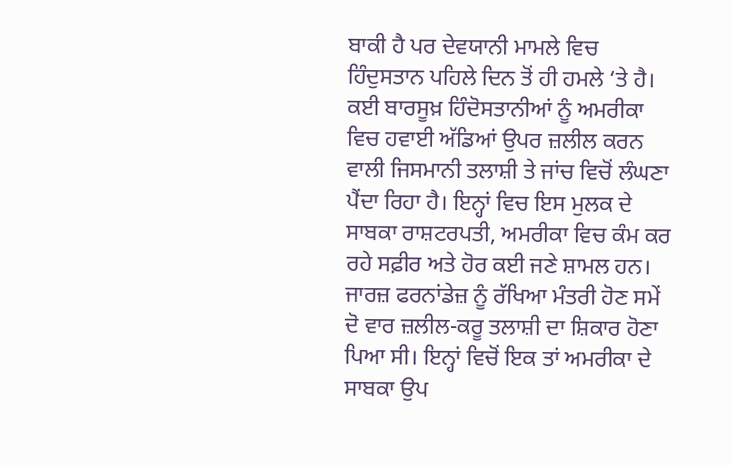ਬਾਕੀ ਹੈ ਪਰ ਦੇਵਯਾਨੀ ਮਾਮਲੇ ਵਿਚ ਹਿੰਦੁਸਤਾਨ ਪਹਿਲੇ ਦਿਨ ਤੋਂ ਹੀ ਹਮਲੇ ‘ਤੇ ਹੈ।
ਕਈ ਬਾਰਸੂਖ਼ ਹਿੰਦੋਸਤਾਨੀਆਂ ਨੂੰ ਅਮਰੀਕਾ ਵਿਚ ਹਵਾਈ ਅੱਡਿਆਂ ਉਪਰ ਜ਼ਲੀਲ ਕਰਨ ਵਾਲੀ ਜਿਸਮਾਨੀ ਤਲਾਸ਼ੀ ਤੇ ਜਾਂਚ ਵਿਚੋਂ ਲੰਘਣਾ ਪੈਂਦਾ ਰਿਹਾ ਹੈ। ਇਨ੍ਹਾਂ ਵਿਚ ਇਸ ਮੁਲਕ ਦੇ ਸਾਬਕਾ ਰਾਸ਼ਟਰਪਤੀ, ਅਮਰੀਕਾ ਵਿਚ ਕੰਮ ਕਰ ਰਹੇ ਸਫ਼ੀਰ ਅਤੇ ਹੋਰ ਕਈ ਜਣੇ ਸ਼ਾਮਲ ਹਨ। ਜਾਰਜ਼ ਫਰਨਾਂਡੇਜ਼ ਨੂੰ ਰੱਖਿਆ ਮੰਤਰੀ ਹੋਣ ਸਮੇਂ ਦੋ ਵਾਰ ਜ਼ਲੀਲ-ਕਰੂ ਤਲਾਸ਼ੀ ਦਾ ਸ਼ਿਕਾਰ ਹੋਣਾ ਪਿਆ ਸੀ। ਇਨ੍ਹਾਂ ਵਿਚੋਂ ਇਕ ਤਾਂ ਅਮਰੀਕਾ ਦੇ ਸਾਬਕਾ ਉਪ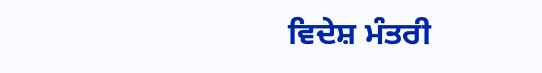ਵਿਦੇਸ਼ ਮੰਤਰੀ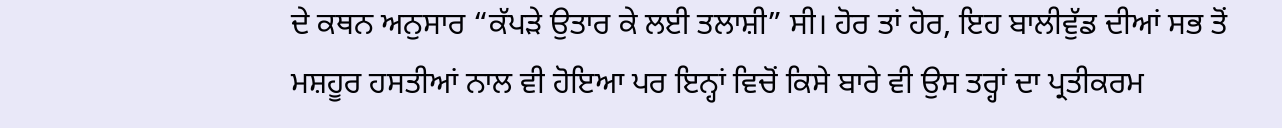ਦੇ ਕਥਨ ਅਨੁਸਾਰ “ਕੱਪੜੇ ਉਤਾਰ ਕੇ ਲਈ ਤਲਾਸ਼ੀ” ਸੀ। ਹੋਰ ਤਾਂ ਹੋਰ, ਇਹ ਬਾਲੀਵੁੱਡ ਦੀਆਂ ਸਭ ਤੋਂ ਮਸ਼ਹੂਰ ਹਸਤੀਆਂ ਨਾਲ ਵੀ ਹੋਇਆ ਪਰ ਇਨ੍ਹਾਂ ਵਿਚੋਂ ਕਿਸੇ ਬਾਰੇ ਵੀ ਉਸ ਤਰ੍ਹਾਂ ਦਾ ਪ੍ਰਤੀਕਰਮ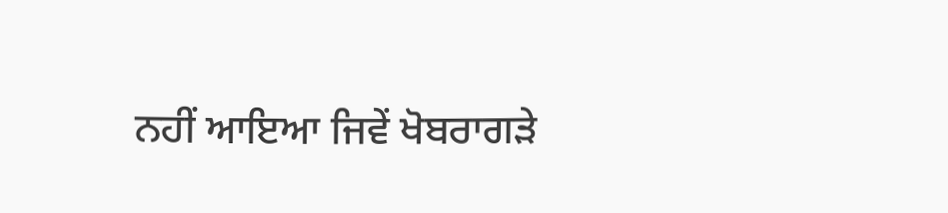ਨਹੀਂ ਆਇਆ ਜਿਵੇਂ ਖੋਬਰਾਗੜੇ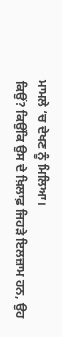ਮਾਮਲੇ ‘ਚ ਦੇਖਣ ਨੂੰ ਮਿਲਿਆ।
ਕਿਉਂ? ਕਿਉਂਕਿ ਉਸ ਦੇ ਖ਼ਿਲਾਫ਼ ਜਿਹੜੇ ਇਲਜ਼ਾਮ ਹਨ, ਉਹ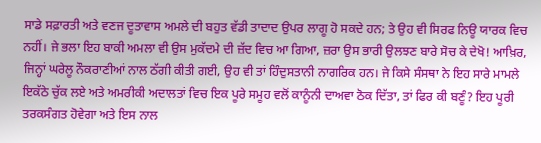ਸਾਡੇ ਸਫ਼ਾਰਤੀ ਅਤੇ ਵਣਜ ਦੂਤਾਵਾਸ ਅਮਲੇ ਦੀ ਬਹੁਤ ਵੱਡੀ ਤਾਦਾਦ ਉਪਰ ਲਾਗੂ ਹੋ ਸਕਦੇ ਹਨ; ਤੇ ਉਹ ਵੀ ਸਿਰਫ ਨਿਊ ਯਾਰਕ ਵਿਚ ਨਹੀਂ। ਜੇ ਭਲਾ ਇਹ ਬਾਕੀ ਅਮਲਾ ਵੀ ਉਸ ਮੁਕੱਦਮੇ ਦੀ ਜ਼ੱਦ ਵਿਚ ਆ ਗਿਆ, ਜ਼ਰਾ ਉਸ ਭਾਰੀ ਉਲਝਣ ਬਾਰੇ ਸੋਚ ਕੇ ਦੇਖੋ! ਆਖ਼ਿਰ, ਜਿਨ੍ਹਾਂ ਘਰੇਲੂ ਨੌਕਰਾਣੀਆਂ ਨਾਲ ਠੱਗੀ ਕੀਤੀ ਗਈ, ਉਹ ਵੀ ਤਾਂ ਹਿੰਦੁਸਤਾਨੀ ਨਾਗਰਿਕ ਹਨ। ਜੇ ਕਿਸੇ ਸੰਸਥਾ ਨੇ ਇਹ ਸਾਰੇ ਮਾਮਲੇ ਇਕੱਠੇ ਚੁੱਕ ਲਏ ਅਤੇ ਅਮਰੀਕੀ ਅਦਾਲਤਾਂ ਵਿਚ ਇਕ ਪੂਰੇ ਸਮੂਹ ਵਲੋਂ ਕਾਨੂੰਨੀ ਦਾਅਵਾ ਠੋਕ ਦਿੱਤਾ, ਤਾਂ ਫਿਰ ਕੀ ਬਣੂੰ? ਇਹ ਪੂਰੀ ਤਰਕਸੰਗਤ ਹੋਵੇਗਾ ਅਤੇ ਇਸ ਨਾਲ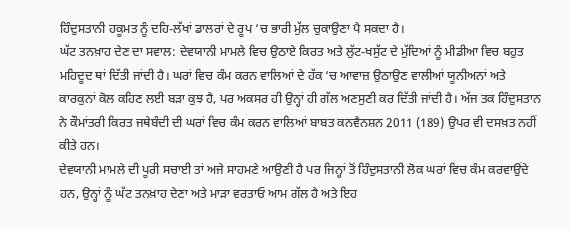ਹਿੰਦੁਸਤਾਨੀ ਹਕੂਮਤ ਨੂੰ ਦਹਿ-ਲੱਖਾਂ ਡਾਲਰਾਂ ਦੇ ਰੂਪ ‘ਚ ਭਾਰੀ ਮੁੱਲ ਚੁਕਾਉਣਾ ਪੈ ਸਕਦਾ ਹੈ।
ਘੱਟ ਤਨਖ਼ਾਹ ਦੇਣ ਦਾ ਸਵਾਲ: ਦੇਵਯਾਨੀ ਮਾਮਲੇ ਵਿਚ ਉਠਾਏ ਕਿਰਤ ਅਤੇ ਲੁੱਟ-ਖਸੁੱਟ ਦੇ ਮੁੱਦਿਆਂ ਨੂੰ ਮੀਡੀਆ ਵਿਚ ਬਹੁਤ ਮਹਿਦੂਦ ਥਾਂ ਦਿੱਤੀ ਜਾਂਦੀ ਹੈ। ਘਰਾਂ ਵਿਚ ਕੰਮ ਕਰਨ ਵਾਲਿਆਂ ਦੇ ਹੱਕ ‘ਚ ਆਵਾਜ਼ ਉਠਾਉਣ ਵਾਲੀਆਂ ਯੂਨੀਅਨਾਂ ਅਤੇ ਕਾਰਕੁਨਾਂ ਕੋਲ ਕਹਿਣ ਲਈ ਬੜਾ ਕੁਝ ਹੈ, ਪਰ ਅਕਸਰ ਹੀ ਉਨ੍ਹਾਂ ਹੀ ਗੱਲ ਅਣਸੁਣੀ ਕਰ ਦਿੱਤੀ ਜਾਂਦੀ ਹੈ। ਅੱਜ ਤਕ ਹਿੰਦੁਸਤਾਨ ਨੇ ਕੌਮਾਂਤਰੀ ਕਿਰਤ ਜਥੇਬੰਦੀ ਦੀ ਘਰਾਂ ਵਿਚ ਕੰਮ ਕਰਨ ਵਾਲਿਆਂ ਬਾਬਤ ਕਨਵੈਨਸ਼ਨ 2011 (189) ਉਪਰ ਵੀ ਦਸਖ਼ਤ ਨਹੀਂ ਕੀਤੇ ਹਨ।
ਦੇਵਯਾਨੀ ਮਾਮਲੇ ਦੀ ਪੂਰੀ ਸਚਾਈ ਤਾਂ ਅਜੇ ਸਾਹਮਣੇ ਆਉਣੀ ਹੈ ਪਰ ਜਿਨ੍ਹਾਂ ਤੋਂ ਹਿੰਦੁਸਤਾਨੀ ਲੋਕ ਘਰਾਂ ਵਿਚ ਕੰਮ ਕਰਵਾਉਂਦੇ ਹਨ, ਉਨ੍ਹਾਂ ਨੂੰ ਘੱਟ ਤਨਖ਼ਾਹ ਦੇਣਾ ਅਤੇ ਮਾੜਾ ਵਰਤਾਓ ਆਮ ਗੱਲ ਹੈ ਅਤੇ ਇਹ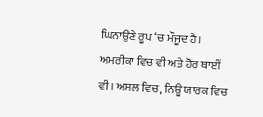ਘਿਨਾਉਣੇ ਰੂਪ ‘ਚ ਮੌਜੂਦ ਹੈ। ਅਮਰੀਕਾ ਵਿਚ ਵੀ ਅਤੇ ਹੋਰ ਥਾਈਂ ਵੀ। ਅਸਲ ਵਿਚ, ਨਿਊ ਯਾਰਕ ਵਿਚ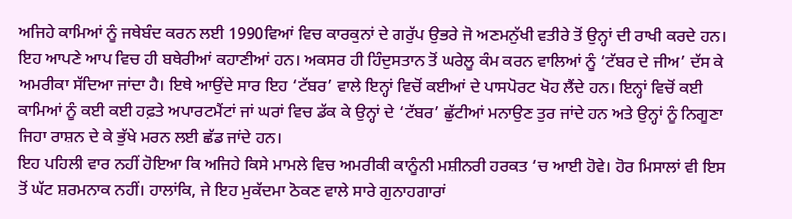ਅਜਿਹੇ ਕਾਮਿਆਂ ਨੂੰ ਜਥੇਬੰਦ ਕਰਨ ਲਈ 1990ਵਿਆਂ ਵਿਚ ਕਾਰਕੁਨਾਂ ਦੇ ਗਰੁੱਪ ਉਭਰੇ ਜੋ ਅਣਮਨੁੱਖੀ ਵਤੀਰੇ ਤੋਂ ਉਨ੍ਹਾਂ ਦੀ ਰਾਖੀ ਕਰਦੇ ਹਨ। ਇਹ ਆਪਣੇ ਆਪ ਵਿਚ ਹੀ ਬਥੇਰੀਆਂ ਕਹਾਣੀਆਂ ਹਨ। ਅਕਸਰ ਹੀ ਹਿੰਦੁਸਤਾਨ ਤੋਂ ਘਰੇਲੂ ਕੰਮ ਕਰਨ ਵਾਲਿਆਂ ਨੂੰ ‘ਟੱਬਰ ਦੇ ਜੀਅ’ ਦੱਸ ਕੇ ਅਮਰੀਕਾ ਸੱਦਿਆ ਜਾਂਦਾ ਹੈ। ਇਥੇ ਆਉਂਦੇ ਸਾਰ ਇਹ ‘ਟੱਬਰ’ ਵਾਲੇ ਇਨ੍ਹਾਂ ਵਿਚੋਂ ਕਈਆਂ ਦੇ ਪਾਸਪੋਰਟ ਖੋਹ ਲੈਂਦੇ ਹਨ। ਇਨ੍ਹਾਂ ਵਿਚੋਂ ਕਈ ਕਾਮਿਆਂ ਨੂੰ ਕਈ ਕਈ ਹਫ਼ਤੇ ਅਪਾਰਟਮੈਂਟਾਂ ਜਾਂ ਘਰਾਂ ਵਿਚ ਡੱਕ ਕੇ ਉਨ੍ਹਾਂ ਦੇ ‘ਟੱਬਰ’ ਛੁੱਟੀਆਂ ਮਨਾਉਣ ਤੁਰ ਜਾਂਦੇ ਹਨ ਅਤੇ ਉਨ੍ਹਾਂ ਨੂੰ ਨਿਗੂਣਾ ਜਿਹਾ ਰਾਸ਼ਨ ਦੇ ਕੇ ਭੁੱਖੇ ਮਰਨ ਲਈ ਛੱਡ ਜਾਂਦੇ ਹਨ।
ਇਹ ਪਹਿਲੀ ਵਾਰ ਨਹੀਂ ਹੋਇਆ ਕਿ ਅਜਿਹੇ ਕਿਸੇ ਮਾਮਲੇ ਵਿਚ ਅਮਰੀਕੀ ਕਾਨੂੰਨੀ ਮਸ਼ੀਨਰੀ ਹਰਕਤ ‘ਚ ਆਈ ਹੋਵੇ। ਹੋਰ ਮਿਸਾਲਾਂ ਵੀ ਇਸ ਤੋਂ ਘੱਟ ਸ਼ਰਮਨਾਕ ਨਹੀਂ। ਹਾਲਾਂਕਿ, ਜੇ ਇਹ ਮੁਕੱਦਮਾ ਠੋਕਣ ਵਾਲੇ ਸਾਰੇ ਗੁਨਾਹਗਾਰਾਂ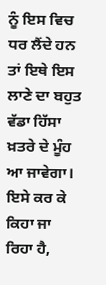ਨੂੰ ਇਸ ਵਿਚ ਧਰ ਲੈਂਦੇ ਹਨ ਤਾਂ ਇਥੇ ਇਸ ਲਾਣੇ ਦਾ ਬਹੁਤ ਵੱਡਾ ਹਿੱਸਾ ਖ਼ਤਰੇ ਦੇ ਮੂੰਹ ਆ ਜਾਵੇਗਾ। ਇਸੇ ਕਰ ਕੇ ਕਿਹਾ ਜਾ ਰਿਹਾ ਹੈ,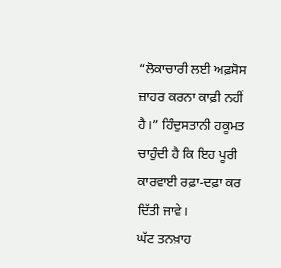“ਲੋਕਾਚਾਰੀ ਲਈ ਅਫ਼ਸੋਸ ਜ਼ਾਹਰ ਕਰਨਾ ਕਾਫ਼ੀ ਨਹੀਂ ਹੈ।” ਹਿੰਦੁਸਤਾਨੀ ਹਕੂਮਤ ਚਾਹੁੰਦੀ ਹੈ ਕਿ ਇਹ ਪੂਰੀ ਕਾਰਵਾਈ ਰਫ਼ਾ-ਦਫ਼ਾ ਕਰ ਦਿੱਤੀ ਜਾਵੇ।
ਘੱਟ ਤਨਖ਼ਾਹ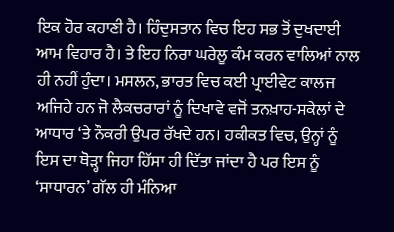ਇਕ ਹੋਰ ਕਹਾਣੀ ਹੈ। ਹਿੰਦੁਸਤਾਨ ਵਿਚ ਇਹ ਸਭ ਤੋਂ ਦੁਖਦਾਈ ਆਮ ਵਿਹਾਰ ਹੈ। ਤੇ ਇਹ ਨਿਰਾ ਘਰੇਲੂ ਕੰਮ ਕਰਨ ਵਾਲਿਆਂ ਨਾਲ ਹੀ ਨਹੀਂ ਹੁੰਦਾ। ਮਸਲਨ, ਭਾਰਤ ਵਿਚ ਕਈ ਪ੍ਰਾਈਵੇਟ ਕਾਲਜ ਅਜਿਹੇ ਹਨ ਜੋ ਲੈਕਚਰਾਰਾਂ ਨੂੰ ਦਿਖਾਵੇ ਵਜੋਂ ਤਨਖ਼ਾਹ-ਸਕੇਲਾਂ ਦੇ ਆਧਾਰ ‘ਤੇ ਨੌਕਰੀ ਉਪਰ ਰੱਖਦੇ ਹਨ। ਹਕੀਕਤ ਵਿਚ, ਉਨ੍ਹਾਂ ਨੂੰ ਇਸ ਦਾ ਥੋੜ੍ਹਾ ਜਿਹਾ ਹਿੱਸਾ ਹੀ ਦਿੱਤਾ ਜਾਂਦਾ ਹੈ ਪਰ ਇਸ ਨੂੰ ‘ਸਾਧਾਰਨ’ ਗੱਲ ਹੀ ਮੰਨਿਆ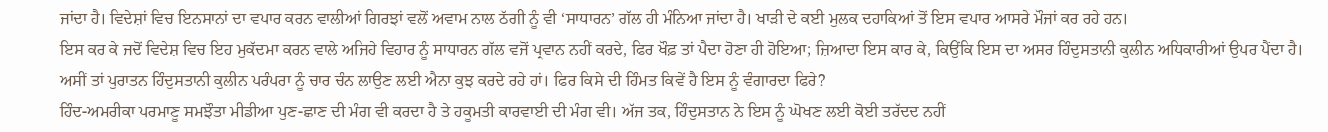ਜਾਂਦਾ ਹੈ। ਵਿਦੇਸ਼ਾਂ ਵਿਚ ਇਨਸਾਨਾਂ ਦਾ ਵਪਾਰ ਕਰਨ ਵਾਲੀਆਂ ਗਿਰਝਾਂ ਵਲੋਂ ਅਵਾਮ ਨਾਲ ਠੱਗੀ ਨੂੰ ਵੀ ‘ਸਾਧਾਰਨ’ ਗੱਲ ਹੀ ਮੰਨਿਆ ਜਾਂਦਾ ਹੈ। ਖਾੜੀ ਦੇ ਕਈ ਮੁਲਕ ਦਹਾਕਿਆਂ ਤੋਂ ਇਸ ਵਪਾਰ ਆਸਰੇ ਮੌਜਾਂ ਕਰ ਰਹੇ ਹਨ।
ਇਸ ਕਰ ਕੇ ਜਦੋਂ ਵਿਦੇਸ਼ ਵਿਚ ਇਹ ਮੁਕੱਦਮਾ ਕਰਨ ਵਾਲੇ ਅਜਿਹੇ ਵਿਹਾਰ ਨੂੰ ਸਾਧਾਰਨ ਗੱਲ ਵਜੋਂ ਪ੍ਰਵਾਨ ਨਹੀਂ ਕਰਦੇ, ਫਿਰ ਖੌਫ਼ ਤਾਂ ਪੈਦਾ ਹੋਣਾ ਹੀ ਹੋਇਆ; ਜ਼ਿਆਦਾ ਇਸ ਕਾਰ ਕੇ, ਕਿਉਂਕਿ ਇਸ ਦਾ ਅਸਰ ਹਿੰਦੁਸਤਾਨੀ ਕੁਲੀਨ ਅਧਿਕਾਰੀਆਂ ਉਪਰ ਪੈਂਦਾ ਹੈ। ਅਸੀਂ ਤਾਂ ਪੁਰਾਤਨ ਹਿੰਦੁਸਤਾਨੀ ਕੁਲੀਨ ਪਰੰਪਰਾ ਨੂੰ ਚਾਰ ਚੰਨ ਲਾਉਣ ਲਈ ਐਨਾ ਕੁਝ ਕਰਦੇ ਰਹੇ ਹਾਂ। ਫਿਰ ਕਿਸੇ ਦੀ ਹਿੰਮਤ ਕਿਵੇਂ ਹੈ ਇਸ ਨੂੰ ਵੰਗਾਰਦਾ ਫਿਰੇ?
ਹਿੰਦ-ਅਮਰੀਕਾ ਪਰਮਾਣੂ ਸਮਝੌਤਾ ਮੀਡੀਆ ਪੁਣ-ਛਾਣ ਦੀ ਮੰਗ ਵੀ ਕਰਦਾ ਹੈ ਤੇ ਹਕੂਮਤੀ ਕਾਰਵਾਈ ਦੀ ਮੰਗ ਵੀ। ਅੱਜ ਤਕ, ਹਿੰਦੁਸਤਾਨ ਨੇ ਇਸ ਨੂੰ ਘੋਖਣ ਲਈ ਕੋਈ ਤਰੱਦਦ ਨਹੀਂ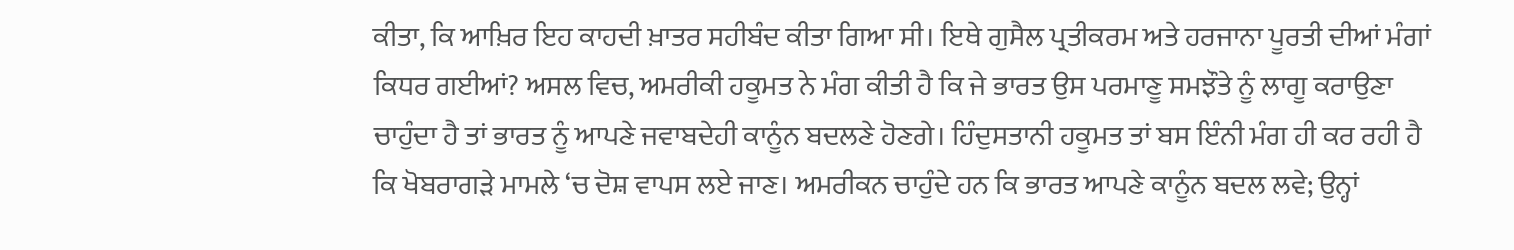ਕੀਤਾ, ਕਿ ਆਖ਼ਿਰ ਇਹ ਕਾਹਦੀ ਖ਼ਾਤਰ ਸਹੀਬੰਦ ਕੀਤਾ ਗਿਆ ਸੀ। ਇਥੇ ਗੁਸੈਲ ਪ੍ਰਤੀਕਰਮ ਅਤੇ ਹਰਜਾਨਾ ਪੂਰਤੀ ਦੀਆਂ ਮੰਗਾਂ ਕਿਧਰ ਗਈਆਂ? ਅਸਲ ਵਿਚ, ਅਮਰੀਕੀ ਹਕੂਮਤ ਨੇ ਮੰਗ ਕੀਤੀ ਹੈ ਕਿ ਜੇ ਭਾਰਤ ਉਸ ਪਰਮਾਣੂ ਸਮਝੌਤੇ ਨੂੰ ਲਾਗੂ ਕਰਾਉਣਾ ਚਾਹੁੰਦਾ ਹੈ ਤਾਂ ਭਾਰਤ ਨੂੰ ਆਪਣੇ ਜਵਾਬਦੇਹੀ ਕਾਨੂੰਨ ਬਦਲਣੇ ਹੋਣਗੇ। ਹਿੰਦੁਸਤਾਨੀ ਹਕੂਮਤ ਤਾਂ ਬਸ ਇੰਨੀ ਮੰਗ ਹੀ ਕਰ ਰਹੀ ਹੈ ਕਿ ਖੋਬਰਾਗੜੇ ਮਾਮਲੇ ‘ਚ ਦੋਸ਼ ਵਾਪਸ ਲਏ ਜਾਣ। ਅਮਰੀਕਨ ਚਾਹੁੰਦੇ ਹਨ ਕਿ ਭਾਰਤ ਆਪਣੇ ਕਾਨੂੰਨ ਬਦਲ ਲਵੇ; ਉਨ੍ਹਾਂ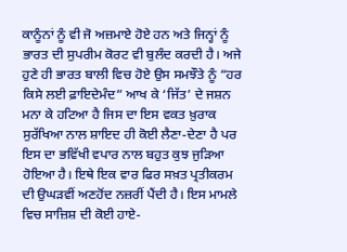ਕਾਨੂੰਨਾਂ ਨੂੰ ਵੀ ਜੋ ਅਜ਼ਮਾਏ ਹੋਏ ਹਨ ਅਤੇ ਜਿਨ੍ਹਾਂ ਨੂੰ ਭਾਰਤ ਦੀ ਸੁਪਰੀਮ ਕੋਰਟ ਵੀ ਬੁਲੰਦ ਕਰਦੀ ਹੈ। ਅਜੇ ਹੁਣੇ ਹੀ ਭਾਰਤ ਬਾਲੀ ਵਿਚ ਹੋਏ ਉਸ ਸਮਝੌਤੇ ਨੂੰ “ਹਰ ਕਿਸੇ ਲਈ ਫ਼ਾਇਦੇਮੰਦ” ਆਖ ਕੇ ‘ਜਿੱਤ’ ਦੇ ਜਸ਼ਨ ਮਨਾ ਕੇ ਹਟਿਆ ਹੈ ਜਿਸ ਦਾ ਇਸ ਵਕਤ ਖ਼ੁਰਾਕ ਸੁਰੱਖਿਆ ਨਾਲ ਸ਼ਾਇਦ ਹੀ ਕੋਈ ਲੈਣਾ-ਦੇਣਾ ਹੈ ਪਰ ਇਸ ਦਾ ਭਵਿੱਖੀ ਵਪਾਰ ਨਾਲ ਬਹੁਤ ਕੁਝ ਜੁੜਿਆ ਹੋਇਆ ਹੈ। ਇਥੇ ਇਕ ਵਾਰ ਫਿਰ ਸਖ਼ਤ ਪ੍ਰਤੀਕਰਮ ਦੀ ਉਘੜਵੀਂ ਅਣਹੋਂਦ ਨਜ਼ਰੀਂ ਪੈਂਦੀ ਹੈ। ਇਸ ਮਾਮਲੇ ਵਿਚ ਸਾਜ਼ਿਸ਼ ਦੀ ਕੋਈ ਹਾਏ-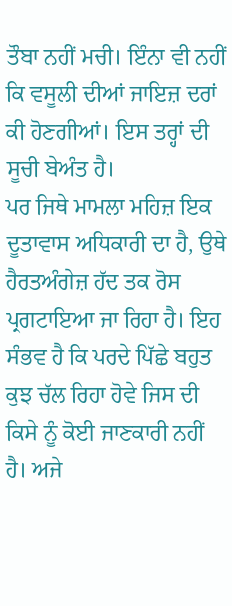ਤੌਬਾ ਨਹੀਂ ਮਚੀ। ਇੰਨਾ ਵੀ ਨਹੀਂ ਕਿ ਵਸੂਲੀ ਦੀਆਂ ਜਾਇਜ਼ ਦਰਾਂ ਕੀ ਹੋਣਗੀਆਂ। ਇਸ ਤਰ੍ਹਾਂ ਦੀ ਸੂਚੀ ਬੇਅੰਤ ਹੈ।
ਪਰ ਜਿਥੇ ਮਾਮਲਾ ਮਹਿਜ਼ ਇਕ ਦੂਤਾਵਾਸ ਅਧਿਕਾਰੀ ਦਾ ਹੈ, ਉਥੇ ਹੈਰਤਅੰਗੇਜ਼ ਹੱਦ ਤਕ ਰੋਸ ਪ੍ਰਗਟਾਇਆ ਜਾ ਰਿਹਾ ਹੈ। ਇਹ ਸੰਭਵ ਹੈ ਕਿ ਪਰਦੇ ਪਿੱਛੇ ਬਹੁਤ ਕੁਝ ਚੱਲ ਰਿਹਾ ਹੋਵੇ ਜਿਸ ਦੀ ਕਿਸੇ ਨੂੰ ਕੋਈ ਜਾਣਕਾਰੀ ਨਹੀਂ ਹੈ। ਅਜੇ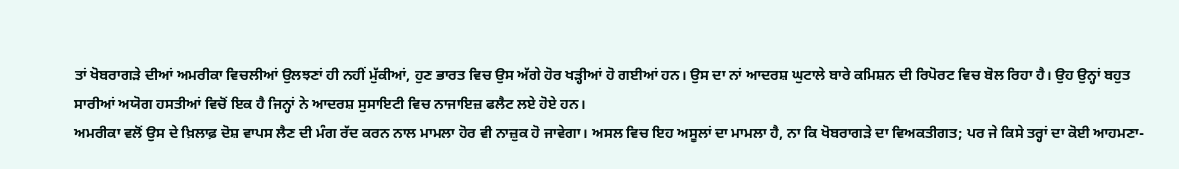ਤਾਂ ਖੋਬਰਾਗੜੇ ਦੀਆਂ ਅਮਰੀਕਾ ਵਿਚਲੀਆਂ ਉਲਝਣਾਂ ਹੀ ਨਹੀਂ ਮੁੱਕੀਆਂ, ਹੁਣ ਭਾਰਤ ਵਿਚ ਉਸ ਅੱਗੇ ਹੋਰ ਖੜ੍ਹੀਆਂ ਹੋ ਗਈਆਂ ਹਨ। ਉਸ ਦਾ ਨਾਂ ਆਦਰਸ਼ ਘੁਟਾਲੇ ਬਾਰੇ ਕਮਿਸ਼ਨ ਦੀ ਰਿਪੋਰਟ ਵਿਚ ਬੋਲ ਰਿਹਾ ਹੈ। ਉਹ ਉਨ੍ਹਾਂ ਬਹੁਤ ਸਾਰੀਆਂ ਅਯੋਗ ਹਸਤੀਆਂ ਵਿਚੋਂ ਇਕ ਹੈ ਜਿਨ੍ਹਾਂ ਨੇ ਆਦਰਸ਼ ਸੁਸਾਇਟੀ ਵਿਚ ਨਾਜਾਇਜ਼ ਫਲੈਟ ਲਏ ਹੋਏ ਹਨ।
ਅਮਰੀਕਾ ਵਲੋਂ ਉਸ ਦੇ ਖ਼ਿਲਾਫ਼ ਦੋਸ਼ ਵਾਪਸ ਲੈਣ ਦੀ ਮੰਗ ਰੱਦ ਕਰਨ ਨਾਲ ਮਾਮਲਾ ਹੋਰ ਵੀ ਨਾਜ਼ੁਕ ਹੋ ਜਾਵੇਗਾ। ਅਸਲ ਵਿਚ ਇਹ ਅਸੂਲਾਂ ਦਾ ਮਾਮਲਾ ਹੈ, ਨਾ ਕਿ ਖੋਬਰਾਗੜੇ ਦਾ ਵਿਅਕਤੀਗਤ; ਪਰ ਜੇ ਕਿਸੇ ਤਰ੍ਹਾਂ ਦਾ ਕੋਈ ਆਹਮਣਾ-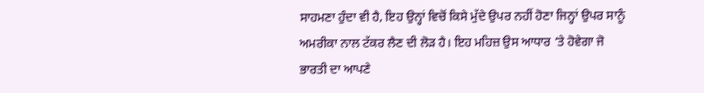ਸਾਹਮਣਾ ਹੁੰਦਾ ਵੀ ਹੈ, ਇਹ ਉਨ੍ਹਾਂ ਵਿਚੋਂ ਕਿਸੇ ਮੁੱਦੇ ਉਪਰ ਨਹੀਂ ਹੋਣਾ ਜਿਨ੍ਹਾਂ ਉਪਰ ਸਾਨੂੰ ਅਮਰੀਕਾ ਨਾਲ ਟੱਕਰ ਲੈਣ ਦੀ ਲੋੜ ਹੈ। ਇਹ ਮਹਿਜ਼ ਉਸ ਆਧਾਰ ‘ਤੇ ਹੋਵੇਗਾ ਜੋ ਭਾਰਤੀ ਦਾ ਆਪਣੇ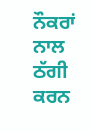ਨੌਕਰਾਂ ਨਾਲ ਠੱਗੀ ਕਰਨ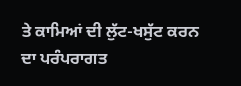ਤੇ ਕਾਮਿਆਂ ਦੀ ਲੁੱਟ-ਖਸੁੱਟ ਕਰਨ ਦਾ ਪਰੰਪਰਾਗਤ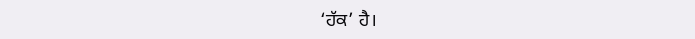‘ਹੱਕ’ ਹੈ।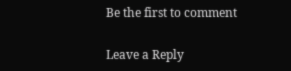Be the first to comment

Leave a Reply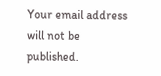Your email address will not be published.